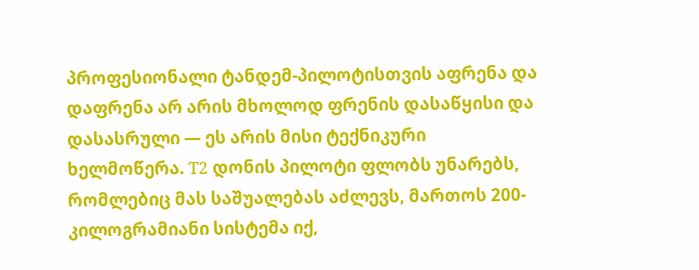პროფესიონალი ტანდემ-პილოტისთვის აფრენა და დაფრენა არ არის მხოლოდ ფრენის დასაწყისი და დასასრული — ეს არის მისი ტექნიკური ხელმოწერა. T2 დონის პილოტი ფლობს უნარებს, რომლებიც მას საშუალებას აძლევს, მართოს 200-კილოგრამიანი სისტემა იქ,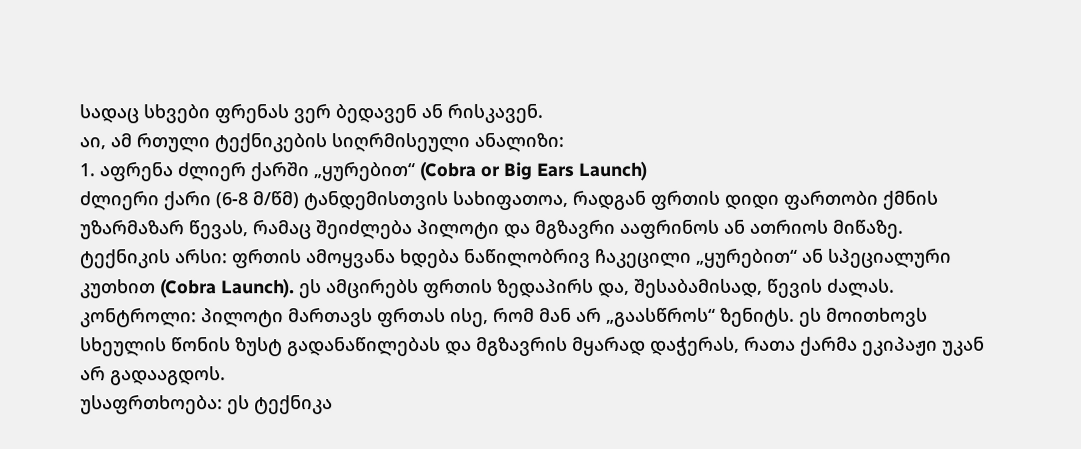სადაც სხვები ფრენას ვერ ბედავენ ან რისკავენ.
აი, ამ რთული ტექნიკების სიღრმისეული ანალიზი:
1. აფრენა ძლიერ ქარში „ყურებით“ (Cobra or Big Ears Launch)
ძლიერი ქარი (6-8 მ/წმ) ტანდემისთვის სახიფათოა, რადგან ფრთის დიდი ფართობი ქმნის უზარმაზარ წევას, რამაც შეიძლება პილოტი და მგზავრი ააფრინოს ან ათრიოს მიწაზე.
ტექნიკის არსი: ფრთის ამოყვანა ხდება ნაწილობრივ ჩაკეცილი „ყურებით“ ან სპეციალური კუთხით (Cobra Launch). ეს ამცირებს ფრთის ზედაპირს და, შესაბამისად, წევის ძალას.
კონტროლი: პილოტი მართავს ფრთას ისე, რომ მან არ „გაასწროს“ ზენიტს. ეს მოითხოვს სხეულის წონის ზუსტ გადანაწილებას და მგზავრის მყარად დაჭერას, რათა ქარმა ეკიპაჟი უკან არ გადააგდოს.
უსაფრთხოება: ეს ტექნიკა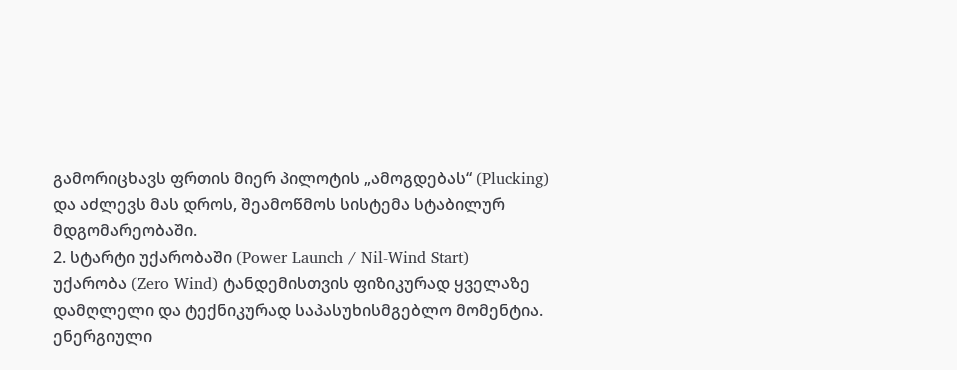გამორიცხავს ფრთის მიერ პილოტის „ამოგდებას“ (Plucking) და აძლევს მას დროს, შეამოწმოს სისტემა სტაბილურ მდგომარეობაში.
2. სტარტი უქარობაში (Power Launch / Nil-Wind Start)
უქარობა (Zero Wind) ტანდემისთვის ფიზიკურად ყველაზე დამღლელი და ტექნიკურად საპასუხისმგებლო მომენტია.
ენერგიული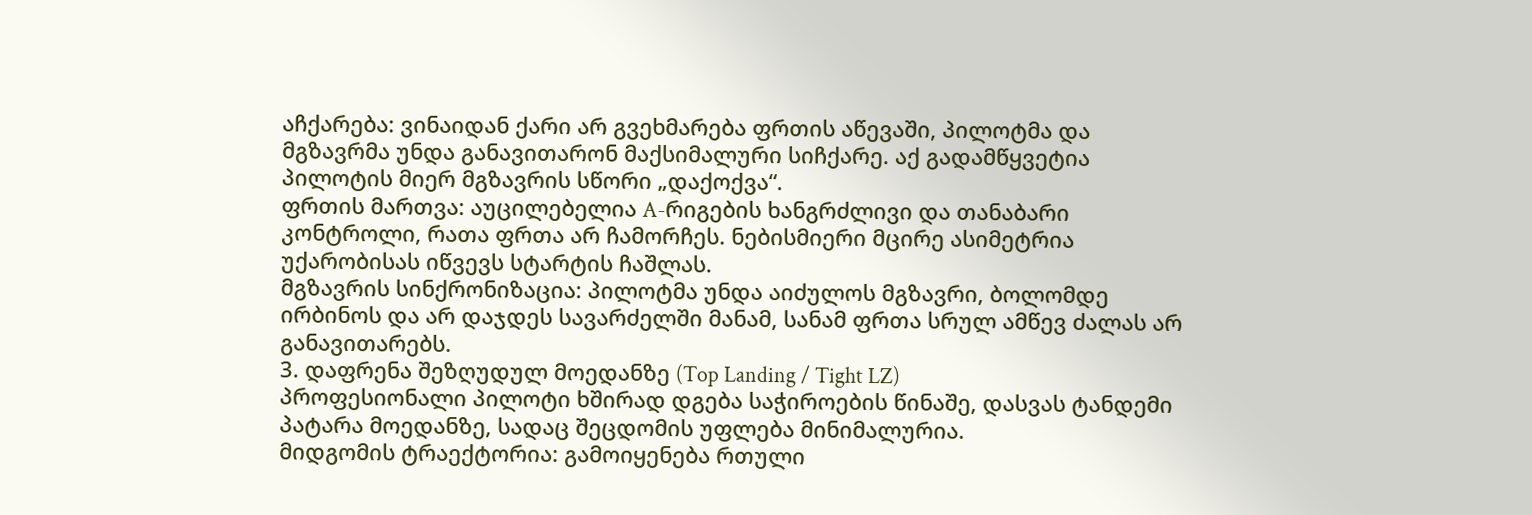აჩქარება: ვინაიდან ქარი არ გვეხმარება ფრთის აწევაში, პილოტმა და მგზავრმა უნდა განავითარონ მაქსიმალური სიჩქარე. აქ გადამწყვეტია პილოტის მიერ მგზავრის სწორი „დაქოქვა“.
ფრთის მართვა: აუცილებელია A-რიგების ხანგრძლივი და თანაბარი კონტროლი, რათა ფრთა არ ჩამორჩეს. ნებისმიერი მცირე ასიმეტრია უქარობისას იწვევს სტარტის ჩაშლას.
მგზავრის სინქრონიზაცია: პილოტმა უნდა აიძულოს მგზავრი, ბოლომდე ირბინოს და არ დაჯდეს სავარძელში მანამ, სანამ ფრთა სრულ ამწევ ძალას არ განავითარებს.
3. დაფრენა შეზღუდულ მოედანზე (Top Landing / Tight LZ)
პროფესიონალი პილოტი ხშირად დგება საჭიროების წინაშე, დასვას ტანდემი პატარა მოედანზე, სადაც შეცდომის უფლება მინიმალურია.
მიდგომის ტრაექტორია: გამოიყენება რთული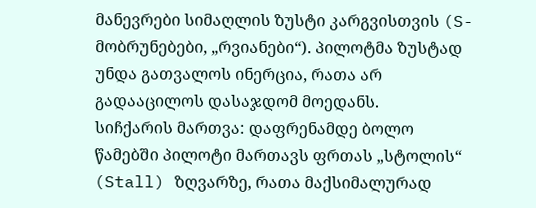მანევრები სიმაღლის ზუსტი კარგვისთვის (S-მობრუნებები, „რვიანები“). პილოტმა ზუსტად უნდა გათვალოს ინერცია, რათა არ გადააცილოს დასაჯდომ მოედანს.
სიჩქარის მართვა: დაფრენამდე ბოლო წამებში პილოტი მართავს ფრთას „სტოლის“ (Stall) ზღვარზე, რათა მაქსიმალურად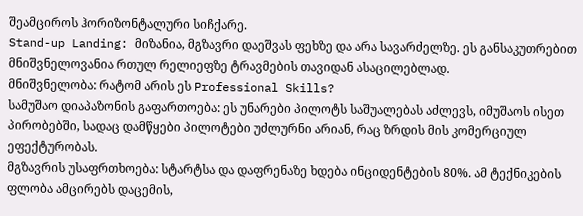შეამციროს ჰორიზონტალური სიჩქარე.
Stand-up Landing: მიზანია, მგზავრი დაეშვას ფეხზე და არა სავარძელზე. ეს განსაკუთრებით მნიშვნელოვანია რთულ რელიეფზე ტრავმების თავიდან ასაცილებლად.
მნიშვნელობა: რატომ არის ეს Professional Skills?
სამუშაო დიაპაზონის გაფართოება: ეს უნარები პილოტს საშუალებას აძლევს, იმუშაოს ისეთ პირობებში, სადაც დამწყები პილოტები უძლურნი არიან, რაც ზრდის მის კომერციულ ეფექტურობას.
მგზავრის უსაფრთხოება: სტარტსა და დაფრენაზე ხდება ინციდენტების 80%. ამ ტექნიკების ფლობა ამცირებს დაცემის,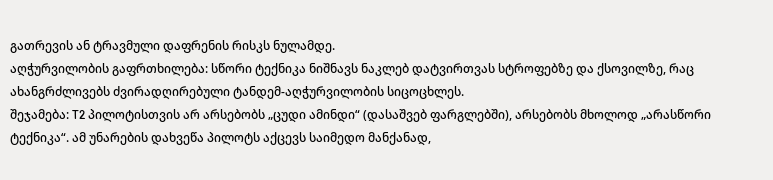გათრევის ან ტრავმული დაფრენის რისკს ნულამდე.
აღჭურვილობის გაფრთხილება: სწორი ტექნიკა ნიშნავს ნაკლებ დატვირთვას სტროფებზე და ქსოვილზე, რაც ახანგრძლივებს ძვირადღირებული ტანდემ-აღჭურვილობის სიცოცხლეს.
შეჯამება: T2 პილოტისთვის არ არსებობს „ცუდი ამინდი“ (დასაშვებ ფარგლებში), არსებობს მხოლოდ „არასწორი ტექნიკა“. ამ უნარების დახვეწა პილოტს აქცევს საიმედო მანქანად,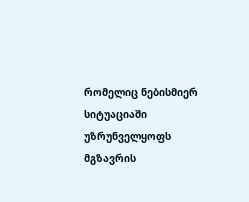რომელიც ნებისმიერ სიტუაციაში უზრუნველყოფს მგზავრის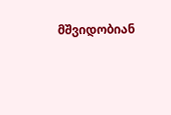მშვიდობიან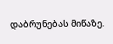დაბრუნებას მიწაზე.